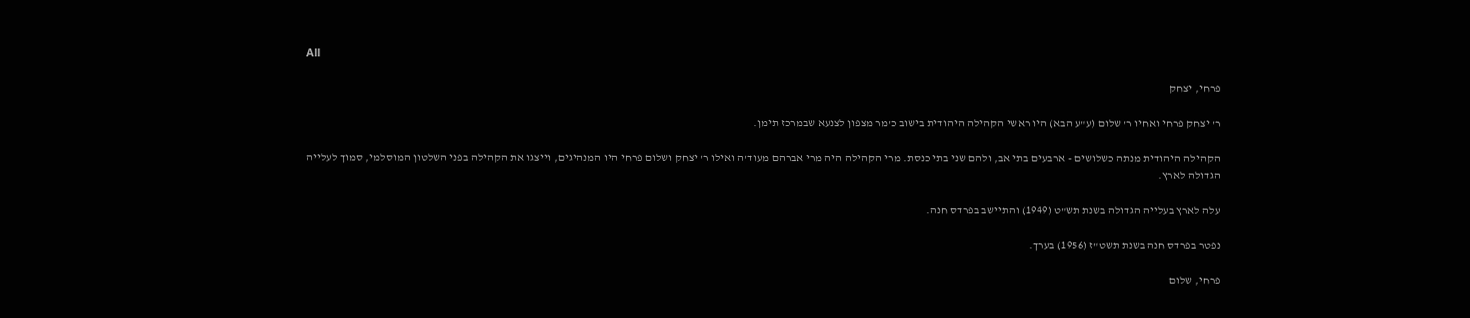All

פרחי, יצחק

ר' יצחק פרחי ואחיו ר' שלום (ע"ע הבא) היו ראשי הקהילה היהודית בישוב כ'מר מצפון לצנעא שבמרכז תימן.

הקהילה היהודית מנתה כשלושים - ארבעים בתי אב, ולהם שני בתי כנסת. מרי הקהילה היה מרי אברהם מעוד'ה ואילו ר' יצחק ושלום פרחי היו המנהיגים, וייצגו את הקהילה בפני השלטון המוסלמי, סמוך לעלייה הגדולה לארץ.

עלה לארץ בעלייה הגדולה בשנת תש"ט (1949) והתיישב בפרדס חנה.

נפטר בפרדס חנה בשנת תשט"ז (1956) בערך.

פרחי, שלום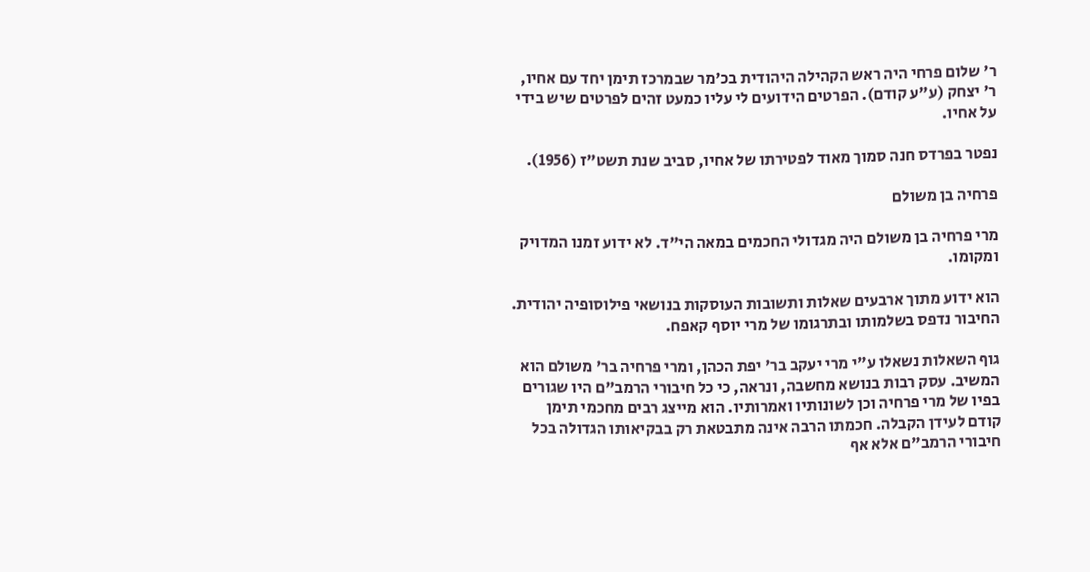ר' שלום פרחי היה ראש הקהילה היהודית בכ'מר שבמרכז תימן יחד עם אחיו, ר' יצחק (ע"ע קודם). הפרטים הידועים לי עליו כמעט זהים לפרטים שיש בידי על אחיו.

נפטר בפרדס חנה סמוך מאוד לפטירתו של אחיו, סביב שנת תשט"ז (1956).

פרחיה בן משולם

מרי פרחיה בן משולם היה מגדולי החכמים במאה הי"ד. לא ידוע זמנו המדויק ומקומו.

הוא ידוע מתוך ארבעים שאלות ותשובות העוסקות בנושאי פילוסופיה יהודית. החיבור נדפס בשלמותו ובתרגומו של מרי יוסף קאפח.

גוף השאלות נשאלו ע"י מרי יעקב בר' יפת הכהן, ומרי פרחיה בר' משולם הוא המשיב. עסק רבות בנושא מחשבה, ונראה, כי כל חיבורי הרמב"ם היו שגורים בפיו של מרי פרחיה וכן לשונותיו ואמרותיו. הוא מייצג רבים מחכמי תימן קודם לעידן הקבלה. חכמתו הרבה אינה מתבטאת רק בבקיאותו הגדולה בכל חיבורי הרמב"ם אלא אף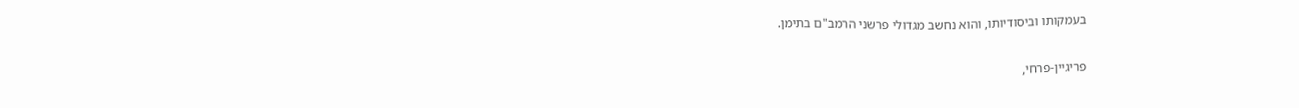בעמקותו וביסודיותו, והוא נחשב מגדולי פרשני הרמב"ם בתימן.

פריגיין-פרחי,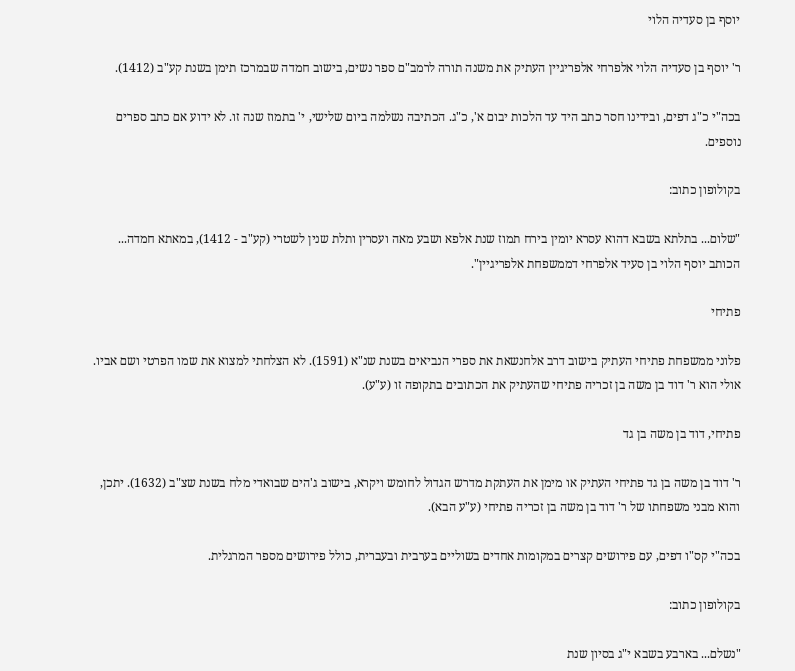יוסף בן סעדיה הלוי

ר' יוסף בן סעדיה הלוי אלפרחי אלפריגיין העתיק את משנה תורה לרמב"ם ספר נשים, בישוב חמדה שבמרכז תימן בשנת קע"ב (1412).

בכה"י כ"ג דפים, ובידינו חסר כתב היד עד הלכות יבום א', כ"ג. הכתיבה נשלמה ביום שלישי, י' בתמוז שנה זו. לא ידוע אם כתב ספרים נוספים.

בקולופון כתוב:

"שלום... בתלתא בשבא דהוא עסרא יומין בירח תמוז שנת אלפא ושבע מאה ועסרין ותלת שנין לשטרי (קע"ב - 1412), במאתא חמדה... הכותב יוסף הלוי בן סעיד אלפרחי דממשפחת אלפריגיין".

פתיחי

פלוני ממשפחת פתיחי העתיק בישוב דרב אלחנשאת את ספרי הנביאים בשנת שנ"א (1591). לא הצלחתי למצוא את שמו הפרטי ושם אביו. אולי הוא ר' דוד בן משה בן זכריה פתיחי שהעתיק את הכתובים בתקופה זו (ע"ע).

פתיחי, דוד בן משה בן גד

ר' דוד בן משה בן גד פתיחי העתיק או מימן את העתקת מדרש הגדול לחומש ויקרא, בישוב ג'הים שבואדי מלח בשנת שצ"ב (1632). יתכן, והוא מבני משפחתו של ר' דוד בן משה בן זכריה פתיחי (ע"ע הבא).

בכה"י קס"ו דפים, עם פירושים קצרים במקומות אחדים בשוליים בערבית ובעברית, כולל פירושים מספר המרגלית.

בקולופון כתוב:

"נשלם... בארבע בשבא י"ג בסיון שנת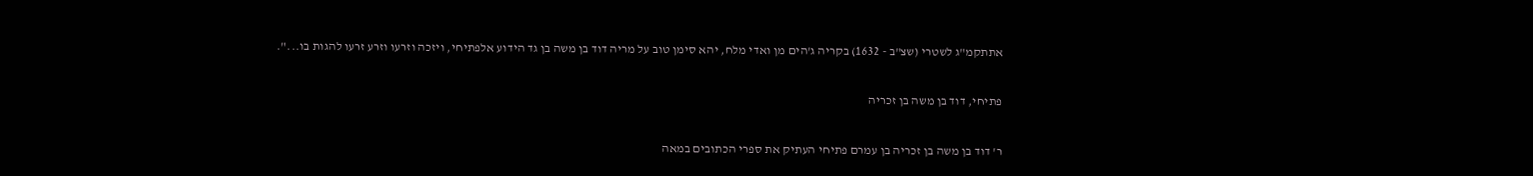אתתקמ"ג לשטרי (שצ"ב - 1632) בקריה ג'הים מן ואדי מלח, יהא סימן טוב על מריה דוד בן משה בן גד הידוע אלפתיחי, ויזכה וזרעו וזרע זרעו להגות בו...".

פתיחי, דוד בן משה בן זכריה

ר' דוד בן משה בן זכריה בן עמרם פתיחי העתיק את ספרי הכתובים במאה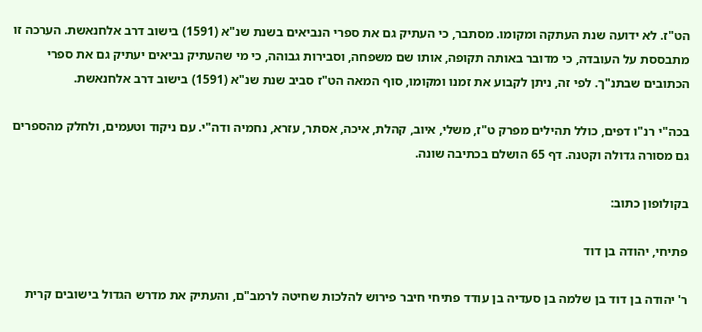הט"ז. לא ידועה שנת העתקה ומקומו. מסתבר, כי העתיק גם את ספרי הנביאים בשנת שנ"א (1591) בישוב דרב אלחנאשת. הערכה זו מתבססת על העובדה, כי מדובר באותה תקופה, אותו שם משפחה, וסבירות גבוהה, כי מי שהעתיק נביאים יעתיק גם את ספרי הכתובים שבתנ"ך. לפי זה, ניתן לקבוע את זמנו ומקומו, סוף המאה הט"ז סביב שנת שנ"א (1591) בישוב דרב אלחנאשת.

בכה"י רנ"ו דפים, כולל תהילים מפרק ט"ז, משלי, איוב, קהלת, איכה, אסתר, עזרא, נחמיה ודה"י. עם ניקוד וטעמים, ולחלק מהספרים גם מסורה גדולה וקטנה. דף 65 הושלם בכתיבה שונה.

בקולופון כתוב:

פתיחי, יהודה בן דוד

ר' יהודה בן דוד בן שלמה בן סעדיה בן עודד פתיחי חיבר פירוש להלכות שחיטה לרמב"ם, והעתיק את מדרש הגדול בישובים קרית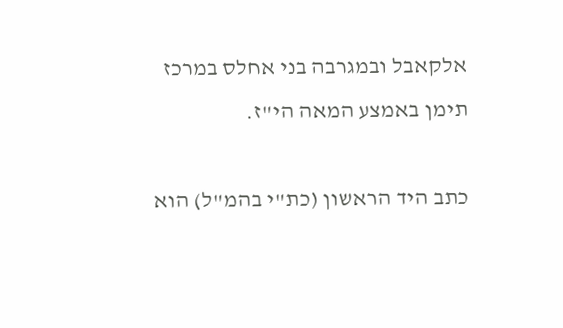אלקאבל ובמגרבה בני אחלס במרכז תימן באמצע המאה הי"ז.

כתב היד הראשון (כת"י בהמ"ל) הוא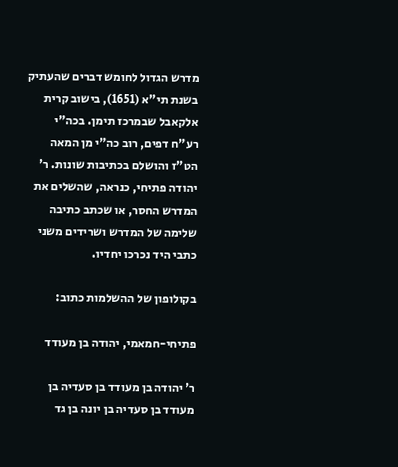מדרש הגדול לחומש דברים שהעתיק בשנת תי"א (1651), בישוב קרית אלקאבל שבמרכז תימן. בכה"י רע"ח דפים, רוב כה"י מן המאה הט"ז והושלם בכתיבות שונות. ר' יהודה פתיחי, כנראה, שהשלים את המדרש החסר, או שכתב כתיבה שלימה של המדרש ושרידים משני כתבי היד נכרכו יחדיו.

בקולופון של ההשלמות כתוב:

פתיחי-חמאמי, יהודה בן מעודד

ר' יהודה בן מעודד בן סעדיה בן מעודד בן סעדיה בן יונה בן גד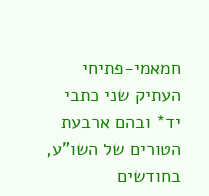חמאמי-פתיחי העתיק שני כתבי יד* ובהם ארבעת הטורים של השו"ע, בחודשים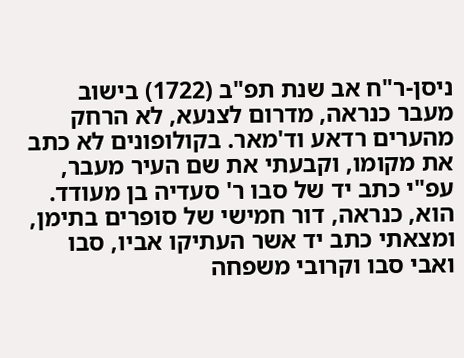ניסן-ר"ח אב שנת תפ"ב (1722) בישוב מעבר כנראה, מדרום לצנעא, לא הרחק מהערים רדאע וד'מאר. בקולופונים לא כתב את מקומו, וקבעתי את שם העיר מעבר, עפ"י כתב יד של סבו ר' סעדיה בן מעודד. הוא, כנראה, דור חמישי של סופרים בתימן, ומצאתי כתב יד אשר העתיקו אביו, סבו ואבי סבו וקרובי משפחה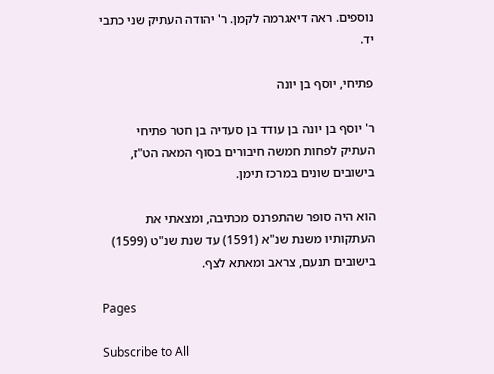נוספים. ראה דיאגרמה לקמן. ר' יהודה העתיק שני כתבי יד.

פתיחי, יוסף בן יונה

ר' יוסף בן יונה בן עודד בן סעדיה בן חטר פתיחי העתיק לפחות חמשה חיבורים בסוף המאה הט"ז, בישובים שונים במרכז תימן.

הוא היה סופר שהתפרנס מכתיבה, ומצאתי את העתקותיו משנת שנ"א (1591) עד שנת שנ"ט (1599) בישובים תנעם, צראב ומאתא לצף.

Pages

Subscribe to All